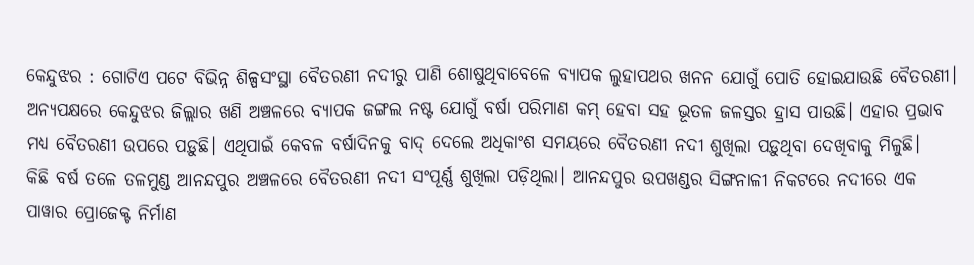କେନ୍ଦୁଝର : ଗୋଟିଏ ପଟେ ବିଭିନ୍ନ ଶିଳ୍ପସଂସ୍ଥା ବୈତରଣୀ ନଦୀରୁ ପାଣି ଶୋଷୁଥିବାବେଳେ ବ୍ୟାପକ ଲୁହାପଥର ଖନନ ଯୋଗୁଁ ପୋତି ହୋଇଯାଉଛି ବୈତରଣୀ। ଅନ୍ୟପକ୍ଷରେ କେନ୍ଦୁଝର ଜିଲ୍ଲାର ଖଣି ଅଞ୍ଚଳରେ ବ୍ୟାପକ ଜଙ୍ଗଲ ନଷ୍ଟ ଯୋଗୁଁ ବର୍ଷା ପରିମାଣ କମ୍ ହେବା ସହ ଭୂତଳ ଜଳସ୍ତର ହ୍ରାସ ପାଉଛି। ଏହାର ପ୍ରଭାବ ମଧ୍ୟ ବୈତରଣୀ ଉପରେ ପଡ଼ୁଛି। ଏଥିପାଇଁ କେବଳ ବର୍ଷାଦିନକୁ ବାଦ୍ ଦେଲେ ଅଧିକାଂଶ ସମୟରେ ବୈତରଣୀ ନଦୀ ଶୁଖିଲା ପଡ଼ୁଥିବା ଦେଖିବାକୁ ମିଳୁଛି।
କିଛି ବର୍ଷ ତଳେ ତଳମୁଣ୍ଡ ଆନନ୍ଦପୁର ଅଞ୍ଚଳରେ ବୈତରଣୀ ନଦୀ ସଂପୂର୍ଣ୍ଣ ଶୁଖିଲା ପଡ଼ିଥିଲା। ଆନନ୍ଦପୁର ଉପଖଣ୍ଡର ସିଙ୍ଗନାଳୀ ନିକଟରେ ନଦୀରେ ଏକ ପାୱାର ପ୍ରୋଜେକ୍ଟ ନିର୍ମାଣ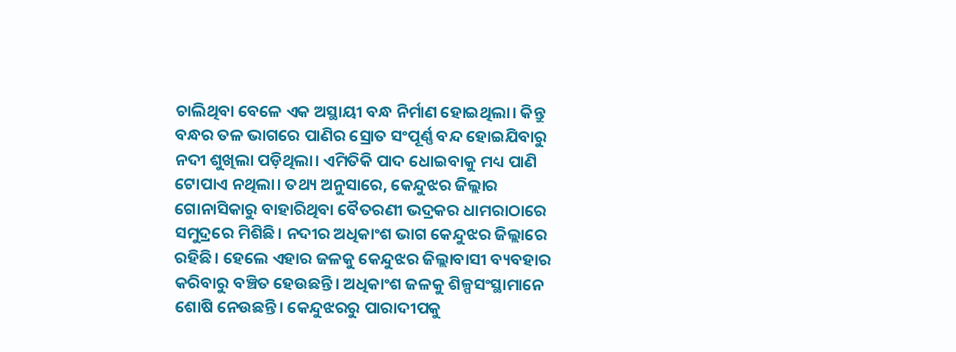ଚାଲିଥିବା ବେଳେ ଏକ ଅସ୍ଥାୟୀ ବନ୍ଧ ନିର୍ମାଣ ହୋଇଥିଲା। କିନ୍ତୁ ବନ୍ଧର ତଳ ଭାଗରେ ପାଣିର ସ୍ରୋତ ସଂପୂର୍ଣ୍ଣ ବନ୍ଦ ହୋଇଯିବାରୁ ନଦୀ ଶୁଖିଲା ପଡ଼ିଥିଲା। ଏମିତିକି ପାଦ ଧୋଇବାକୁ ମଧ୍ୟ ପାଣି ଟୋପାଏ ନଥିଲା। ତଥ୍ୟ ଅନୁସାରେ, କେନ୍ଦୁଝର ଜିଲ୍ଲାର ଗୋନାସିକାରୁ ବାହାରିଥିବା ବୈତରଣୀ ଭଦ୍ରକର ଧାମରାଠାରେ ସମୁଦ୍ରରେ ମିଶିଛି। ନଦୀର ଅଧିକାଂଶ ଭାଗ କେନ୍ଦୁଝର ଜିଲ୍ଲାରେ ରହିଛି। ହେଲେ ଏହାର ଜଳକୁ କେନ୍ଦୁଝର ଜିଲ୍ଲାବାସୀ ବ୍ୟବହାର କରିବାରୁ ବଞ୍ଚିତ ହେଉଛନ୍ତି। ଅଧିକାଂଶ ଜଳକୁ ଶିଳ୍ପସଂସ୍ଥାମାନେ ଶୋଷି ନେଉଛନ୍ତି। କେନ୍ଦୁଝରରୁ ପାରାଦୀପକୁ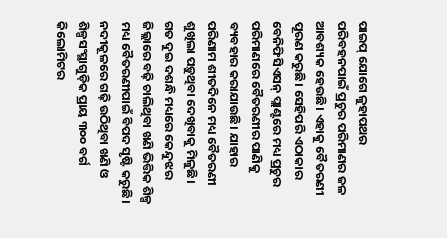ପାଇପ୍ ଯୋଗେ ଳୁହାପଥର ପରିବହନପାଇଁ ପ୍ରଚୁର ପରିମାଣର ଜଳ ଆବଶ୍ୟକ ହେଉଛି। ଏହାକୁ ବୈତରଣୀ ପୂରଣ କରୁଛି। ସେହିପରି ଏଠାକାର ବେନିଫିସିଏସନ୍ ପ୍ଲାଣ୍ଟରେ ମଧ୍ୟ ପ୍ରଚୁର ପରିମାଣରେ ବୈତରଣୀର ପାଣିକୁ ବ୍ୟବହାର କରାଯାଉଛି। ଯାହାର ପରିଣାମ ଶୀତଦିନେ ମଧ୍ୟ ବୈତରଣୀ ଶୁଖିଲା ପଡ଼ୁଥିବା ଦେଖିବାକୁ ମିଳୁଛି।
ଗତ ଦୁଇ ଦଶନ୍ଧି ମଧ୍ୟରେ କେନ୍ଦୁଝର ଜିଲ୍ଲାରେ ବଢ଼ି ଚାଲିଥିବା ଖଣି ଭିତ୍ତିକ ଶିଳ୍ପ ମଧ୍ୟ ବୈତରଣୀପାଇଁ ବିପଦ ସୃଷ୍ଟି କରୁଛି। ନଦୀକୂଳରେ ଗଢ଼ି ଉଠିଥିବା ଖଣି ଓ ଶିଳ୍ପସଂସ୍ଥାଗୁଡ଼ିକ ପ୍ରାୟ ୩୦୦ ବର୍ଗ କିଲୋମିଟର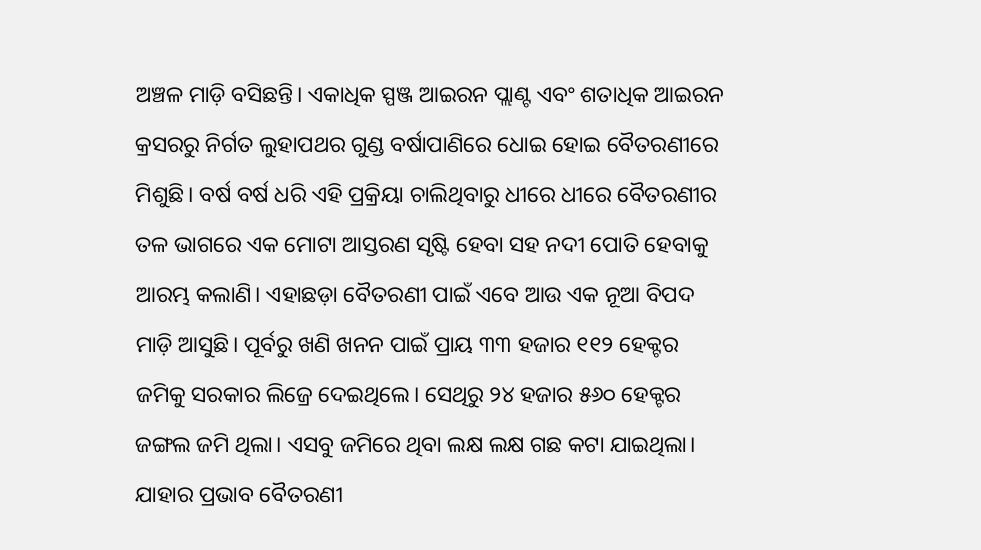ଅଞ୍ଚଳ ମାଡ଼ି ବସିଛନ୍ତି। ଏକାଧିକ ସ୍ପଞ୍ଜ ଆଇରନ ପ୍ଲାଣ୍ଟ ଏବଂ ଶତାଧିକ ଆଇରନ କ୍ରସରରୁ ନିର୍ଗତ ଲୁହାପଥର ଗୁଣ୍ଡ ବର୍ଷାପାଣିରେ ଧୋଇ ହୋଇ ବୈତରଣୀରେ ମିଶୁଛି। ବର୍ଷ ବର୍ଷ ଧରି ଏହି ପ୍ରକ୍ରିୟା ଚାଲିଥିବାରୁ ଧୀରେ ଧୀରେ ବୈତରଣୀର ତଳ ଭାଗରେ ଏକ ମୋଟା ଆସ୍ତରଣ ସୃଷ୍ଟି ହେବା ସହ ନଦୀ ପୋତି ହେବାକୁ ଆରମ୍ଭ କଲାଣି। ଏହାଛଡ଼ା ବୈତରଣୀ ପାଇଁ ଏବେ ଆଉ ଏକ ନୂଆ ବିପଦ ମାଡ଼ି ଆସୁଛି। ପୂର୍ବରୁ ଖଣି ଖନନ ପାଇଁ ପ୍ରାୟ ୩୩ ହଜାର ୧୧୨ ହେକ୍ଟର ଜମିକୁ ସରକାର ଲିଜ୍ରେ ଦେଇଥିଲେ। ସେଥିରୁ ୨୪ ହଜାର ୫୬୦ ହେକ୍ଟର ଜଙ୍ଗଲ ଜମି ଥିଲା। ଏସବୁ ଜମିରେ ଥିବା ଲକ୍ଷ ଲକ୍ଷ ଗଛ କଟା ଯାଇଥିଲା। ଯାହାର ପ୍ରଭାବ ବୈତରଣୀ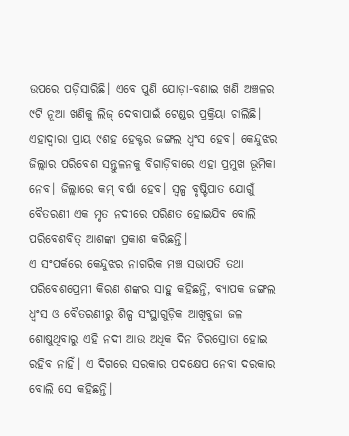ଉପରେ ପଡ଼ିସାରିଛି। ଏବେ ପୁଣି ଯୋଡ଼ା-ବଣାଇ ଖଣି ଅଞ୍ଚଳର ୯ଟି ନୂଆ ଖଣିକୁ ଲିଜ୍ ଦେବାପାଇଁ ଟେଣ୍ଡର ପ୍ରକ୍ରିୟା ଚାଲିଛି। ଏହାଦ୍ବାରା ପ୍ରାୟ ୯ଶହ ହେକ୍ଟର ଜଙ୍ଗଲ ଧ୍ବଂସ ହେବ। କେନ୍ଦୁଝର ଜିଲ୍ଲାର ପରିବେଶ ସନ୍ତୁଳନକୁ ବିଗାଡ଼ିବାରେ ଏହା ପ୍ରମୁଖ ଭୂମିକା ନେବ। ଜିଲ୍ଲାରେ କମ୍ ବର୍ଷା ହେବ। ସ୍ବଳ୍ପ ବୃଷ୍ଟିପାତ ଯୋଗୁଁ ବୈତରଣୀ ଏକ ମୃତ ନଦୀରେ ପରିଣତ ହୋଇଯିବ ବୋଲି ପରିବେଶବିତ୍ ଆଶଙ୍କା ପ୍ରକାଶ କରିଛନ୍ତି।
ଏ ସଂପର୍କରେ କେନ୍ଦୁଝର ନାଗରିକ ମଞ୍ଚ ସଭାପତି ତଥା ପରିବେଶପ୍ରେମୀ କିରଣ ଶଙ୍କର ସାହୁ କହିଛନ୍ତି, ବ୍ୟାପକ ଜଙ୍ଗଲ ଧ୍ବଂସ ଓ ବୈତରଣୀରୁ ଶିଳ୍ପ ସଂସ୍ଥାଗୁଡ଼ିକ ଆଖିବୁଜା ଜଳ ଶୋଷୁଥିବାରୁ ଏହି ନଦୀ ଆଉ ଅଧିକ ଦିନ ଚିରସ୍ରୋତା ହୋଇ ରହିବ ନାହିଁ। ଏ ଦିଗରେ ସରକାର ପଦକ୍ଷେପ ନେବା ଦରକାର ବୋଲି ସେ କହିଛନ୍ତି।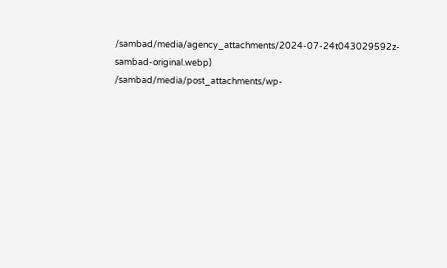/sambad/media/agency_attachments/2024-07-24t043029592z-sambad-original.webp)
/sambad/media/post_attachments/wp-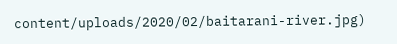content/uploads/2020/02/baitarani-river.jpg)